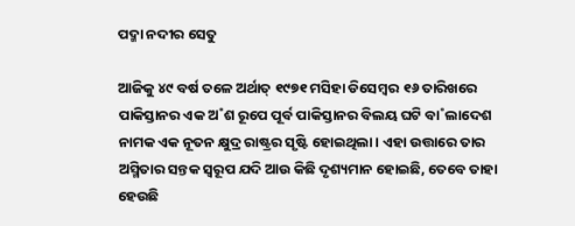ପଦ୍ମା ନଦୀର ସେତୁ

ଆଜିକୁ ୪୯ ବର୍ଷ ତଳେ ଅର୍ଥାତ୍‌ ୧୯୭୧ ମସିହା ଡିସେମ୍ବର ୧୬ ତାରିଖରେ ପାକିସ୍ତାନର ଏକ ଅ˚ଶ ରୂପେ ପୂର୍ବ ପାକିସ୍ତାନର ବିଲୟ ଘଟି ବା˚ଲାଦେଶ ନାମକ ଏକ ନୂତନ କ୍ଷୁଦ୍ର ରାଷ୍ଟ୍ରର ସୃଷ୍ଟି ହୋଇଥିଲା। ଏହା ଉତ୍ତାରେ ତାର ଅସ୍ମିତାର ସନ୍ତକ ସ୍ବରୂପ ଯଦି ଆଉ କିଛି ଦୃଶ୍ୟମାନ ହୋଇଛି, ତେବେ ତାହା ହେଉଛି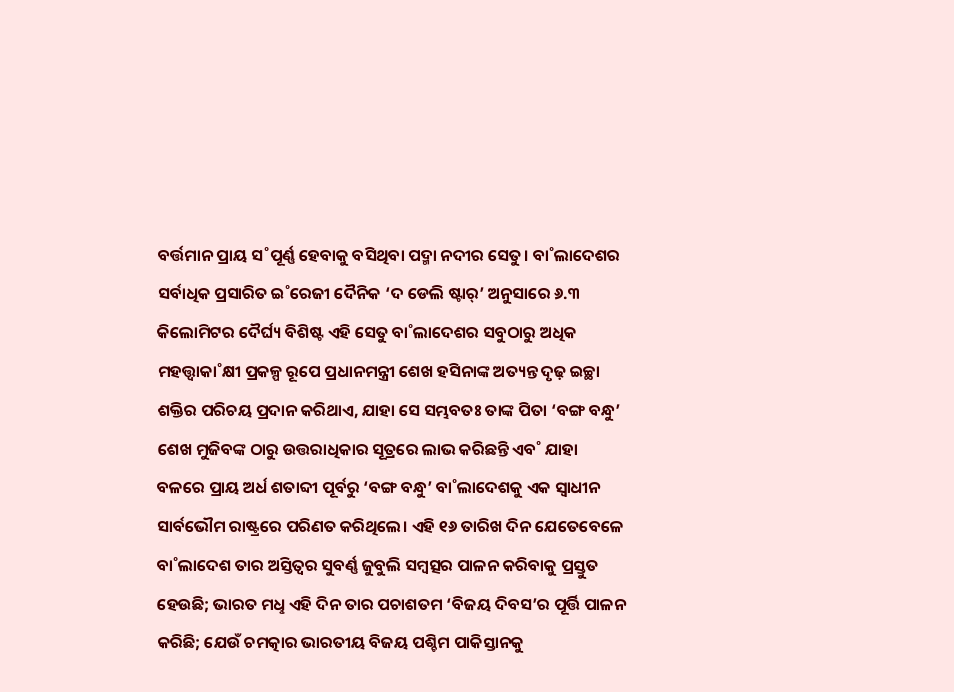ବର୍ତ୍ତମାନ ପ୍ରାୟ ସ˚ପୂର୍ଣ୍ଣ ହେବାକୁ ବସିଥିବା ପଦ୍ମା ନଦୀର ସେତୁ। ବା˚ଲାଦେଶର ସର୍ବାଧିକ ପ୍ରସାରିତ ଇ˚ରେଜୀ ଦୈନିକ ‘ଦ ଡେଲି ଷ୍ଟାର‌୍‌’ ଅନୁସାରେ ୬.୩ କିଲୋମିଟର ଦୈର୍ଘ୍ୟ ବିଶିଷ୍ଟ ଏହି ସେତୁ ବା˚ଲାଦେଶର ସବୁଠାରୁ ଅଧିକ ମହତ୍ତ୍ବାକା˚କ୍ଷୀ ପ୍ରକଳ୍ପ ରୂପେ ପ୍ରଧାନମନ୍ତ୍ରୀ ଶେଖ ହସିନାଙ୍କ ଅତ୍ୟନ୍ତ ଦୃଢ଼ ଇଚ୍ଛା ଶକ୍ତିର ପରିଚୟ ପ୍ରଦାନ କରିଥାଏ, ଯାହା ସେ ସମ୍ଭବତଃ ତାଙ୍କ ପିତା ‘ବଙ୍ଗ ବନ୍ଧୁ’ ଶେଖ ମୁଜିବଙ୍କ ଠାରୁ ଉତ୍ତରାଧିକାର ସୂତ୍ରରେ ଲାଭ କରିଛନ୍ତି ଏବ˚ ଯାହା ବଳରେ ପ୍ରାୟ ଅର୍ଧ ଶତାବ୍ଦୀ ପୂର୍ବରୁ ‘ବଙ୍ଗ ବନ୍ଧୁ’ ବା˚ଲାଦେଶକୁ ଏକ ସ୍ବାଧୀନ ସାର୍ବଭୌମ ରାଷ୍ଟ୍ରରେ ପରିଣତ କରିଥିଲେ। ଏହି ୧୬ ତାରିଖ ଦିନ ଯେତେବେଳେ ବା˚ଲାଦେଶ ତାର ଅସ୍ତିତ୍ବର ସୁବର୍ଣ୍ଣ ଜୁବୁଲି ସମ୍ବତ୍ସର ପାଳନ କରିବାକୁ ପ୍ରସ୍ତୁତ ହେଉଛି; ଭାରତ ମଧୢ ଏହି ଦିନ ତାର ପଚାଶତମ ‘ବିଜୟ ଦିବସ’ର ପୂର୍ତ୍ତି ପାଳନ କରିଛି; ଯେଉଁ ଚମତ୍କାର ଭାରତୀୟ ବିଜୟ ପଶ୍ଚିମ ପାକିସ୍ତାନକୁ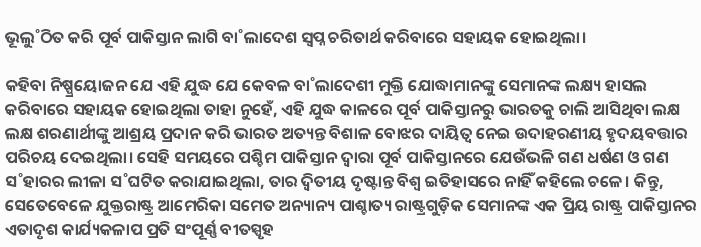ଭୂଲୁ˚ଠିତ କରି ପୂର୍ବ ପାକିସ୍ତାନ ଲାଗି ବା˚ଲାଦେଶ ସ୍ବପ୍ନ ଚରିତାର୍ଥ କରିବାରେ ସହାୟକ ହୋଇଥିଲା।

କହିବା ନିଷ୍ପ୍ରୟୋଜନ ଯେ ଏହି ଯୁଦ୍ଧ ଯେ କେବଳ ବା˚ଲାଦେଶୀ ମୁକ୍ତି ଯୋଦ୍ଧାମାନଙ୍କୁ ସେମାନଙ୍କ ଲକ୍ଷ୍ୟ ହାସଲ କରିବାରେ ସହାୟକ ହୋଇଥିଲା ତାହା ନୁହେଁ, ଏହି ଯୁଦ୍ଧ କାଳରେ ପୂର୍ବ ପାକିସ୍ତାନରୁ ଭାରତକୁ ଚାଲି ଆସିଥିବା ଲକ୍ଷ ଲକ୍ଷ ଶରଣାର୍ଥୀଙ୍କୁ ଆଶ୍ରୟ ପ୍ରଦାନ କରି ଭାରତ ଅତ୍ୟନ୍ତ ବିଶାଳ ବୋଝର ଦାୟିତ୍ବ ନେଇ ଉଦାହରଣୀୟ ହୃଦୟବତ୍ତାର ପରିଚୟ ଦେଇଥିଲା। ସେହି ସମୟରେ ପଶ୍ଚିମ ପାକିସ୍ତାନ ଦ୍ବାରା ପୂର୍ବ ପାକିସ୍ତାନରେ ଯେଉଁଭଳି ଗଣ ଧର୍ଷଣ ଓ ଗଣ ସ˚ହାରର ଲୀଳା ସ˚ଘଟିତ କରାଯାଇଥିଲା, ତାର ଦ୍ବିତୀୟ ଦୃଷ୍ଟାନ୍ତ ବିଶ୍ବ ଇତିହାସରେ ନାହିଁ କହିଲେ ଚଳେ। କିନ୍ତୁ, ସେତେବେଳେ ଯୁକ୍ତରାଷ୍ଟ୍ର ଆମେରିକା ସମେତ ଅନ୍ୟାନ୍ୟ ପାଶ୍ଚାତ୍ୟ ରାଷ୍ଟ୍ରଗୁଡ଼ିକ ସେମାନଙ୍କ ଏକ ପ୍ରିୟ ରାଷ୍ଟ୍ର ପାକିସ୍ତାନର ଏତାଦୃଶ କାର୍ଯ୍ୟକଳାପ ପ୍ରତି ସଂପୂର୍ଣ୍ଣ ବୀତସ୍ପୃହ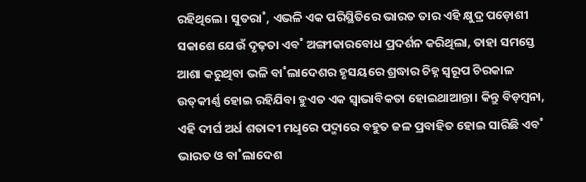ରହିଥିଲେ। ସୁତରା˚, ଏଭଳି ଏକ ପରିସ୍ଥିତିରେ ଭାରତ ତାର ଏହି କ୍ଷୁଦ୍ର ପଡ଼ୋଶୀ ସକାଶେ ଯେଉଁ ଦୃଢ଼ତା ଏବ˚ ଅଙ୍ଗୀକାରବୋଧ ପ୍ରଦର୍ଶନ କରିଥିଲା, ତାହା ସମସ୍ତେ ଆଶା କରୁଥିବା ଭଳି ବା˚ଲାଦେଶର ହୃସୟରେ ଶ୍ରଦ୍ଧାର ଚିହ୍ନ ସ୍ବରୂପ ଚିରକାଳ ଉତ୍‌କୀର୍ଣ୍ଣ ହୋଇ ରହିଯିବା ହୁଏତ ଏକ ସ୍ବାଭାବିକତା ହୋଇଥାଆନ୍ତା। କିନ୍ତୁ ବିଡ଼ମ୍ବନା, ଏହି ଦୀର୍ଘ ଅର୍ଧ ଶତାବ୍ଦୀ ମଧୢରେ ପଦ୍ମାରେ ବହୁତ ଜଳ ପ୍ରବାହିତ ହୋଇ ସାରିଛି ଏବ˚ ଭାରତ ଓ ବା˚ଲାଦେଶ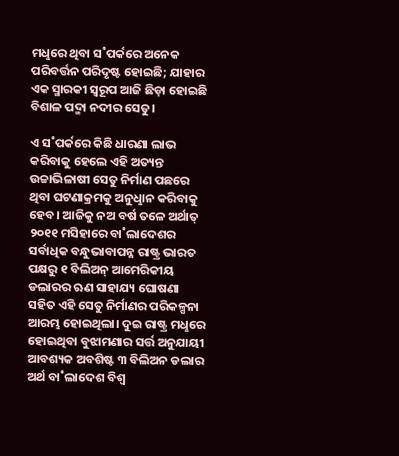ମଧୢରେ ଥିବା ସ˚ପର୍କରେ ଅନେକ ପରିବର୍ତ୍ତନ ପରିଦୃଷ୍ଟ ହୋଇଛି; ଯାହାର ଏକ ସ୍ମାରକୀ ସ୍ବରୂପ ଆଜି ଛିଡ଼ା ହୋଇଛି ବିଶାଳ ପଦ୍ମା ନଦୀର ସେତୁ।

ଏ ସ˚ପର୍କରେ କିଛି ଧାରଣା ଲାଭ କରିବାକୁ ହେଲେ ଏହି ଅତ୍ୟନ୍ତ ଉଚ୍ଚାଭିଳାଷୀ ସେତୁ ନିର୍ମାଣ ପଛରେ ଥିବା ଘଟଣାକ୍ରମକୁ ଅନୁଧୢାନ କରିବାକୁ ହେବ। ଆଜିକୁ ନଅ ବର୍ଷ ତଳେ ଅର୍ଥାତ୍‌ ୨୦୧୧ ମସିହାରେ ବା˚ଲାଦେଶର ସର୍ବାଧିକ ବନ୍ଧୁଭାବାପନ୍ନ ରାଷ୍ଟ୍ର ଭାରତ ପକ୍ଷରୁ ୧ ବିଲିଅନ୍‌ ଆମେରିକୀୟ ଡଲାରର ଋଣ ସାହାଯ୍ୟ ଘୋଷଣା ସହିତ ଏହି ସେତୁ ନିର୍ମାଣର ପରିକଳ୍ପନା ଆରମ୍ଭ ହୋଇଥିଲା। ଦୁଇ ରାଷ୍ଟ୍ର ମଧୢରେ ହୋଇଥିବା ବୁଝାମଣାର ସର୍ତ୍ତ ଅନୁଯାୟୀ ଆବଶ୍ୟକ ଅବଶିଷ୍ଟ ୩ ବିଲିଅନ ଡଲାର ଅର୍ଥ ବା˚ଲାଦେଶ ବିଶ୍ବ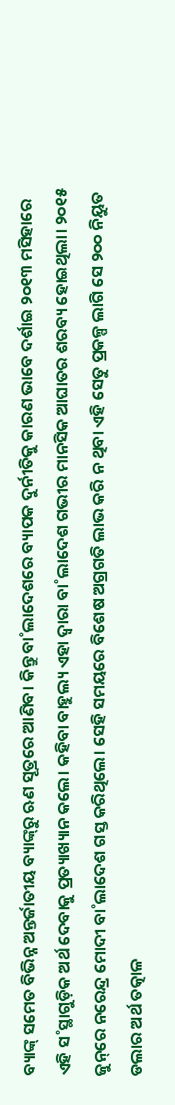ବ୍ୟାଙ୍କ୍‌ ସମେତ ବିଭିନ୍ନ ଅନ୍ତର୍ଜାତୀୟ ବ୍ୟାଙ୍କ୍‌ରୁ ଋଣ ସୂତ୍ରରେ ଆଣିବ। କିନ୍ତୁ ବା˚ଲାଦେଶରେ ବ୍ୟାପକ ଦୁର୍ନୀତିକୁ କାରଣ ଭାବେ ଦର୍ଶାଇ ୨୦୧୩ ମସିହାରେ ଏହି ସ˚ସ୍ଥାଗୁଡ଼ିକ ଅର୍ଥ ଦେବାକୁ ପ୍ରତ୍ୟାଖ୍ୟାନ କଲେ। କହିବା ବାହୁଲ୍ୟ ଏହା ଦ୍ବାରା ବା˚ଲାଦେଶ ଗଭୀର ମାନସିକ ଆଘାତର ଶରବ୍ୟ ହୋଇଥିଲା। ୨୦୧୫ ଜୁନ୍‌ରେ ନରେନ୍ଦ୍ର ମୋଦୀ ବା˚ଲାଦେଶ ଗସ୍ତ କରିଥିଲେ। ସେହି ସମୟରେ ବିଶେଷ ଅଗ୍ରଗତି ଲାଭ କରି ନ ଥିବା ଏହି ସେତୁ ପ୍ରକଳ୍ପ ଲାଗି ସେ ୨୦୦ ନିୟୁତ ଡଲାର ଅର୍ଥ ତତ୍କାଳ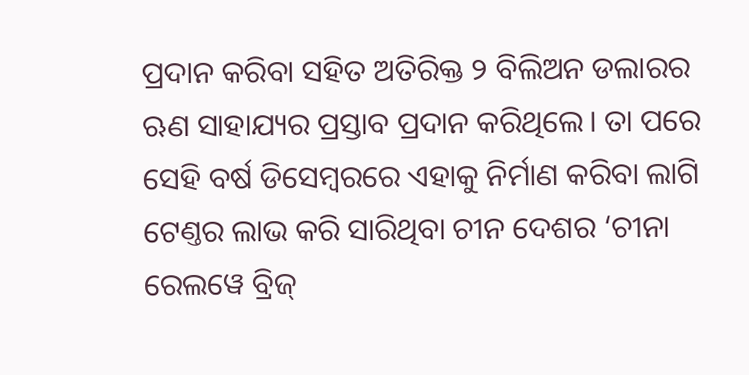ପ୍ରଦାନ କରିବା ସହିତ ଅତିରିକ୍ତ ୨ ବିଲିଅନ ଡଲାରର ଋଣ ସାହାଯ୍ୟର ପ୍ରସ୍ତାବ ପ୍ରଦାନ କରିଥିଲେ। ତା ପରେ ସେହି ବର୍ଷ ଡିସେମ୍ବରରେ ଏହାକୁ ନିର୍ମାଣ କରିବା ଲାଗି ଟେଣ୍ତର ଲାଭ କରି ସାରିଥିବା ଚୀନ ଦେଶର ‘ଚୀନା ରେଲୱେ ବ୍ରିଜ୍‌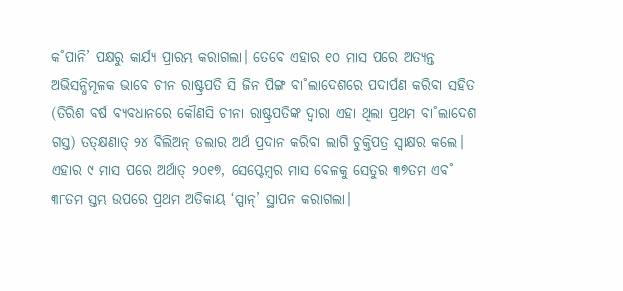କ˚ପାନି’ ପକ୍ଷରୁ କାର୍ଯ୍ୟ ପ୍ରାରମ୍ଭ କରାଗଲା। ତେବେ ଏହାର ୧୦ ମାସ ପରେ ଅତ୍ୟନ୍ତ ଅଭିସନ୍ଧିମୂଳକ ଭାବେ ଚୀନ ରାଷ୍ଟ୍ରପତି ସି ଜିନ ପିଙ୍ଗ ବା˚ଲାଦେଶରେ ପଦାର୍ପଣ କରିବା ସହିତ (ତିରିଶ ବର୍ଷ ବ୍ୟବଧାନରେ କୌଣସି ଚୀନା ରାଷ୍ଟ୍ରପତିଙ୍କ ଦ୍ବାରା ଏହା ଥିଲା ପ୍ରଥମ ବା˚ଲାଦେଶ ଗସ୍ତ) ତତ୍‌କ୍ଷଣାତ୍‌ ୨୪ ବିଲିଅନ୍‌ ଡଲାର ଅର୍ଥ ପ୍ରଦାନ କରିବା ଲାଗି ଚୁକ୍ତିପତ୍ର ସ୍ବାକ୍ଷର କଲେ। ଏହାର ୯ ମାସ ପରେ ଅର୍ଥାତ୍‌ ୨୦୧୭, ସେପ୍ଟେମ୍ବର ମାସ ବେଳକୁ ସେତୁର ୩୭ତମ ଏବ˚ ୩୮ତମ ସ୍ତମ୍ଭ ଉପରେ ପ୍ରଥମ ଅତିକାୟ ‘ସ୍ପାନ୍‌’ ସ୍ଥାପନ କରାଗଲା।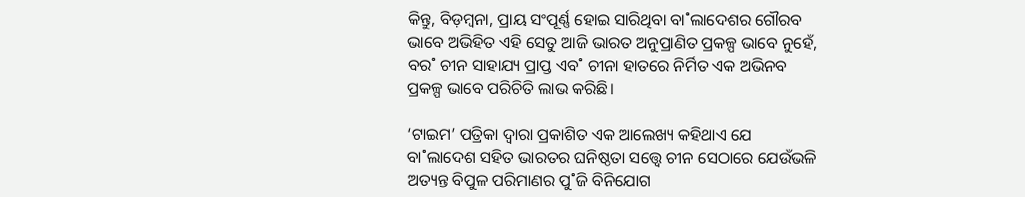କିନ୍ତୁ, ବିଡ଼ମ୍ବନା, ପ୍ରାୟ ସଂପୂର୍ଣ୍ଣ ହୋଇ ସାରିଥିବା ବା˚ଲାଦେଶର ଗୌରବ ଭାବେ ଅଭିହିତ ଏହି ସେତୁ ଆଜି ଭାରତ ଅନୁପ୍ରାଣିତ ପ୍ରକଳ୍ପ ଭାବେ ନୁହେଁ, ବର˚ ଚୀନ ସାହାଯ୍ୟ ପ୍ରାପ୍ତ ଏବ˚ ଚୀନା ହାତରେ ନିର୍ମିତ ଏକ ଅଭିନବ ପ୍ରକଳ୍ପ ଭାବେ ପରିଚିତି ଲାଭ କରିଛି।

‘ଟାଇମ’ ପତ୍ରିକା ଦ୍ବାରା ପ୍ରକାଶିତ ଏକ ଆଲେଖ୍ୟ କହିଥାଏ ଯେ ବା˚ଲାଦେଶ ସହିତ ଭାରତର ଘନିଷ୍ଠତା ସତ୍ତ୍ବେ ଚୀନ ସେଠାରେ ଯେଉଁଭଳି ଅତ୍ୟନ୍ତ ବିପୁଳ ପରିମାଣର ପୁ˚ଜି ବିନିଯୋଗ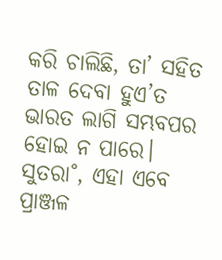କରି ଚାଲିଛି, ତା’ ସହିତ ତାଳ ଦେବା ହୁଏ’ତ ଭାରତ ଲାଗି ସମ୍ଭବପର ହୋଇ ନ ପାରେ। ସୁତରା˚, ଏହା ଏବେ ପ୍ରାଞ୍ଜଳ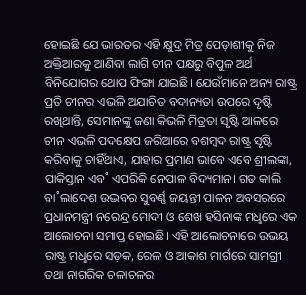ହୋଇଛି ଯେ ଭାରତର ଏହି କ୍ଷୁଦ୍ର ମିତ୍ର ପ‌େଡ଼ାଶୀକୁ ନିଜ ଅକ୍ତିଆରକୁ ଆଣିବା ଲାଗି ଚୀନ ପକ୍ଷରୁ ବିପୁଳ ଅର୍ଥ ବିନିଯୋଗର ଥୋପ ଫିଙ୍ଗା ଯାଇଛି। ଯେଉଁମାନେ ଅନ୍ୟ ରାଷ୍ଟ୍ର ପ୍ରତି ଚୀନର ଏଭଳି ଅଯାଚିତ ବଦାନ୍ୟତା ଉପରେ ଦୃଷ୍ଟି ରଖିଥାନ୍ତି, ସେମାନଙ୍କୁ ଜଣା କିଭଳି ମିତ୍ରତା ସୃଷ୍ଟି ଆଳରେ ଚୀନ ଏଭଳି ପଦକ୍ଷେପ ଜରିଆରେ ବଶମ୍ବଦ ରାଷ୍ଟ୍ର ସୃଷ୍ଟି କରିବାକୁ ଚାହିଁଥାଏ, ଯାହାର ପ୍ରମାଣ ଭାବେ ଏବେ ଶ୍ରୀଲଙ୍କା, ପାକିସ୍ତାନ ଏବ˚ ଏପରିକି ନେପାଳ ବିଦ୍ୟମାନ। ଗତ କାଲି ବା˚ଲାଦେଶ ଉଦ୍ଭବର ସୁବର୍ଣ୍ଣ ଜୟନ୍ତୀ ପାଳନ ଅବସରରେ ପ୍ରଧାନମନ୍ତ୍ରୀ ନରେନ୍ଦ୍ର ମୋଦୀ ଓ ଶେଖ ହସିନାଙ୍କ ମଧୢରେ ଏକ ଆଲୋଚନା ସମାପ୍ତ ହୋଇଛି। ଏହି ଆଲୋଚନାରେ ଉଭୟ ରାଷ୍ଟ୍ର ମଧୢରେ ସଡ଼କ, ରେଳ ଓ ଆକାଶ ମାର୍ଗରେ ସାମଗ୍ରୀ ତଥା ନାଗରିକ ଚଳାଚଳର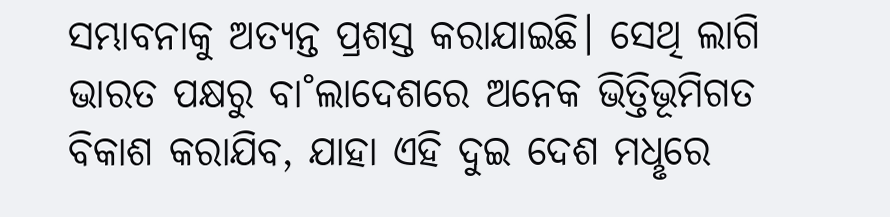ସମ୍ଭାବନାକୁ ଅତ୍ୟନ୍ତ ପ୍ରଶସ୍ତ କରାଯାଇଛି। ସେଥି ଲାଗି ଭାରତ ପକ୍ଷରୁ ବା˚ଲାଦେଶରେ ଅନେକ ଭିତ୍ତିଭୂମିଗତ ବିକାଶ କରାଯିବ, ଯାହା ଏହି ଦୁଇ ଦେଶ ମଧୢରେ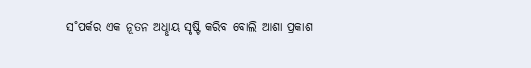ସ˚ପର୍କର ଏକ ନୂତନ ଅଧୢାୟ ସୃଷ୍ଟି କରିବ ବୋଲି ଆଶା ପ୍ରକାଶ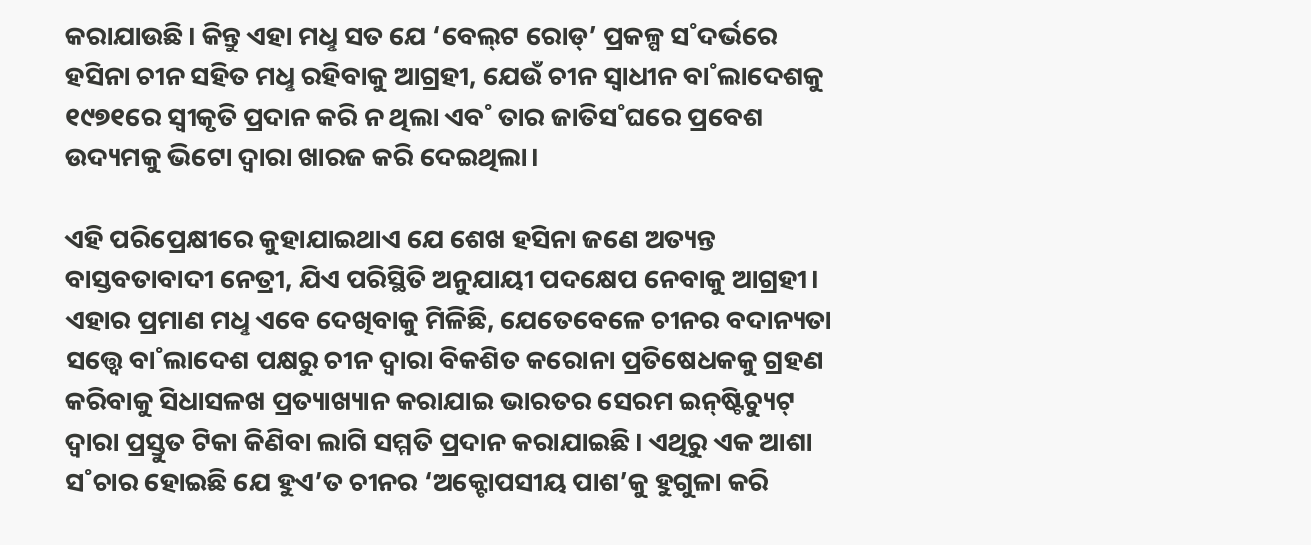କରାଯାଉଛି। କିନ୍ତୁ ଏହା ମଧୢ ସତ ଯେ ‘ବେଲ୍‌ଟ ରୋଡ୍‌’ ପ୍ରକଳ୍ପ ସ˚ଦର୍ଭରେ ହସିନା ଚୀନ ସହିତ ମଧୢ ରହିବାକୁ ଆଗ୍ରହୀ, ଯେଉଁ ଚୀନ ସ୍ବାଧୀନ ବା˚ଲାଦେଶକୁ ୧୯୭୧ରେ ସ୍ବୀକୃତି ପ୍ରଦାନ କରି ନ ଥିଲା ଏବ˚ ତାର ଜାତିସ˚ଘରେ ପ୍ରବେଶ ଉଦ୍ୟମକୁ ଭିଟୋ ଦ୍ବାରା ଖାରଜ କରି ଦେଇଥିଲା।

ଏହି ପରିପ୍ରେକ୍ଷୀରେ କୁହାଯାଇଥାଏ ଯେ ଶେଖ ହସିନା ଜଣେ ଅତ୍ୟନ୍ତ ବାସ୍ତବତାବାଦୀ ନେତ୍ରୀ, ଯିଏ ପରିସ୍ଥିତି ଅନୁଯାୟୀ ପଦକ୍ଷେପ ନେବାକୁ ଆଗ୍ରହୀ। ଏହାର ପ୍ରମାଣ ମଧୢ ଏବେ ଦେଖିବାକୁ ମିଳିଛି, ଯେତେବେଳେ ଚୀନର ବଦାନ୍ୟତା ସତ୍ତ୍ବେ ବା˚ଲାଦେଶ ପକ୍ଷରୁ ଚୀନ ଦ୍ବାରା ବିକଶିତ କରୋନା ପ୍ରତିଷେଧକକୁ ଗ୍ରହଣ କରିବାକୁ ସିଧାସଳଖ ପ୍ରତ୍ୟାଖ୍ୟାନ କରାଯାଇ ଭାରତର ସେରମ ଇନ୍‌ଷ୍ଟିଚ୍ୟୁଟ୍‌ ଦ୍ବାରା ପ୍ରସ୍ତୁତ ଟିକା କିଣିବା ଲାଗି ସମ୍ମତି ପ୍ରଦାନ କରାଯାଇଛି। ଏଥିରୁ ଏକ ଆଶା ସ˚ଚାର ହୋଇଛି ଯେ ହୁଏ’ତ ଚୀନର ‘ଅକ୍ଟୋପସୀୟ ପାଶ’କୁ ହୁଗୁଳା କରି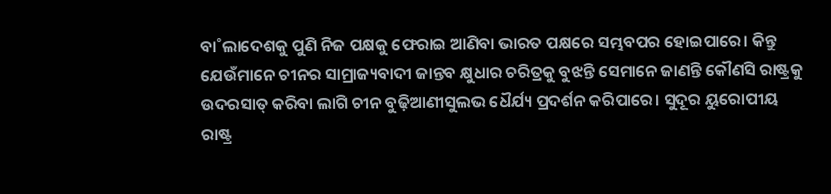ବା˚ଲାଦେଶକୁ ପୁଣି ନିଜ ପକ୍ଷକୁ ଫେରାଇ ଆଣିବା ଭାରତ ପକ୍ଷରେ ସମ୍ଭବପର ହୋଇପାରେ। କିନ୍ତୁ ଯେଉଁମାନେ ଚୀନର ସାମ୍ରାଜ୍ୟବାଦୀ ଜାନ୍ତବ କ୍ଷୁଧାର ଚରିତ୍ରକୁ ବୁଝନ୍ତି ସେମାନେ ଜାଣନ୍ତି କୌଣସି ରାଷ୍ଟ୍ରକୁ ଉଦରସାତ୍‌ କରିବା ଲାଗି ଚୀନ ବୁଢ଼ିଆଣୀସୁଲଭ ଧୈର୍ଯ୍ୟ ପ୍ରଦର୍ଶନ କରିପାରେ। ସୁଦୂର ୟୁରୋପୀୟ ରାଷ୍ଟ୍ର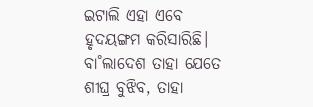ଇଟାଲି ଏହା ଏବେ ହୃଦୟଙ୍ଗମ କରିସାରିଛି। ବା˚ଲାଦେଶ ତାହା ଯେତେ ଶୀଘ୍ର ବୁଝିବ, ତାହା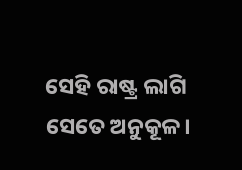ସେହି ରାଷ୍ଟ୍ର ଲାଗି ସେତେ ଅନୁକୂଳ।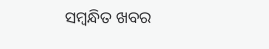ସମ୍ବନ୍ଧିତ ଖବର